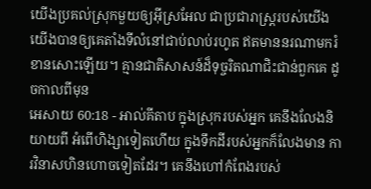យើងប្រគល់ស្រុកមួយឲ្យអ៊ីស្រអែល ជាប្រជារាស្ត្ររបស់យើង យើងបានឲ្យគេតាំងទីលំនៅជាប់លាប់រហូត ឥតមាននរណាមករំខានសោះឡើយ។ គ្មានជាតិសាសន៍ដ៏ទុច្ចរិតណាជិះជាន់ពួកគេ ដូចកាលពីមុន
អេសាយ 60:18 - អាល់គីតាប ក្នុងស្រុករបស់អ្នក គេនឹងលែងនិយាយពី អំពើហិង្សាទៀតហើយ ក្នុងទឹកដីរបស់អ្នកក៏លែងមាន ការវិនាសហិនហោចទៀតដែរ។ គេនឹងហៅកំពែងរបស់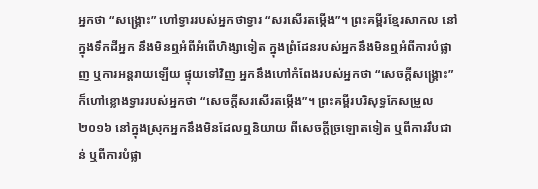អ្នកថា “សង្គ្រោះ” ហៅទ្វាររបស់អ្នកថាទ្វារ “សរសើរតម្កើង”។ ព្រះគម្ពីរខ្មែរសាកល នៅក្នុងទឹកដីអ្នក នឹងមិនឮអំពីអំពើហិង្សាទៀត ក្នុងព្រំដែនរបស់អ្នកនឹងមិនឮអំពីការបំផ្លាញ ឬការអន្តរាយឡើយ ផ្ទុយទៅវិញ អ្នកនឹងហៅកំពែងរបស់អ្នកថា “សេចក្ដីសង្គ្រោះ” ក៏ហៅខ្លោងទ្វាររបស់អ្នកថា “សេចក្ដីសរសើរតម្កើង”។ ព្រះគម្ពីរបរិសុទ្ធកែសម្រួល ២០១៦ នៅក្នុងស្រុកអ្នកនឹងមិនដែលឮនិយាយ ពីសេចក្ដីច្រឡោតទៀត ឬពីការរឹបជាន់ ឬពីការបំផ្លា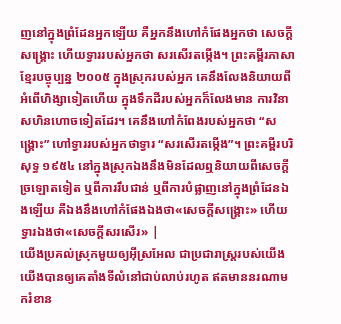ញនៅក្នុងព្រំដែនអ្នកឡើយ គឺអ្នកនឹងហៅកំផែងអ្នកថា សេចក្ដីសង្គ្រោះ ហើយទ្វាររបស់អ្នកថា សរសើរតម្កើង។ ព្រះគម្ពីរភាសាខ្មែរបច្ចុប្បន្ន ២០០៥ ក្នុងស្រុករបស់អ្នក គេនឹងលែងនិយាយពី អំពើហិង្សាទៀតហើយ ក្នុងទឹកដីរបស់អ្នកក៏លែងមាន ការវិនាសហិនហោចទៀតដែរ។ គេនឹងហៅកំពែងរបស់អ្នកថា “សង្គ្រោះ” ហៅទ្វាររបស់អ្នកថាទ្វារ “សរសើរតម្កើង”។ ព្រះគម្ពីរបរិសុទ្ធ ១៩៥៤ នៅក្នុងស្រុកឯងនឹងមិនដែលឮនិយាយពីសេចក្ដីច្រឡោតទៀត ឬពីការរឹបជាន់ ឬពីការបំផ្លាញនៅក្នុងព្រំដែនឯងឡើយ គឺឯងនឹងហៅកំផែងឯងថា«សេចក្ដីសង្គ្រោះ» ហើយទ្វារឯងថា«សេចក្ដីសរសើរ» |
យើងប្រគល់ស្រុកមួយឲ្យអ៊ីស្រអែល ជាប្រជារាស្ត្ររបស់យើង យើងបានឲ្យគេតាំងទីលំនៅជាប់លាប់រហូត ឥតមាននរណាមករំខាន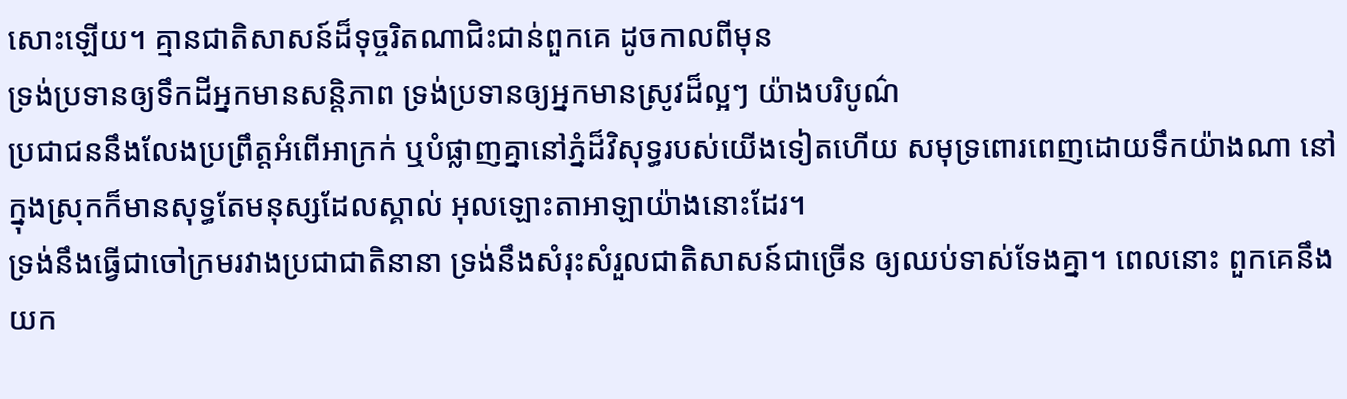សោះឡើយ។ គ្មានជាតិសាសន៍ដ៏ទុច្ចរិតណាជិះជាន់ពួកគេ ដូចកាលពីមុន
ទ្រង់ប្រទានឲ្យទឹកដីអ្នកមានសន្តិភាព ទ្រង់ប្រទានឲ្យអ្នកមានស្រូវដ៏ល្អៗ យ៉ាងបរិបូណ៌
ប្រជាជននឹងលែងប្រព្រឹត្តអំពើអាក្រក់ ឬបំផ្លាញគ្នានៅភ្នំដ៏វិសុទ្ធរបស់យើងទៀតហើយ សមុទ្រពោរពេញដោយទឹកយ៉ាងណា នៅក្នុងស្រុកក៏មានសុទ្ធតែមនុស្សដែលស្គាល់ អុលឡោះតាអាឡាយ៉ាងនោះដែរ។
ទ្រង់នឹងធ្វើជាចៅក្រមរវាងប្រជាជាតិនានា ទ្រង់នឹងសំរុះសំរួលជាតិសាសន៍ជាច្រើន ឲ្យឈប់ទាស់ទែងគ្នា។ ពេលនោះ ពួកគេនឹងយក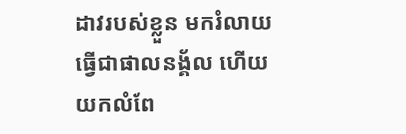ដាវរបស់ខ្លួន មករំលាយធ្វើជាផាលនង្គ័ល ហើយយកលំពែ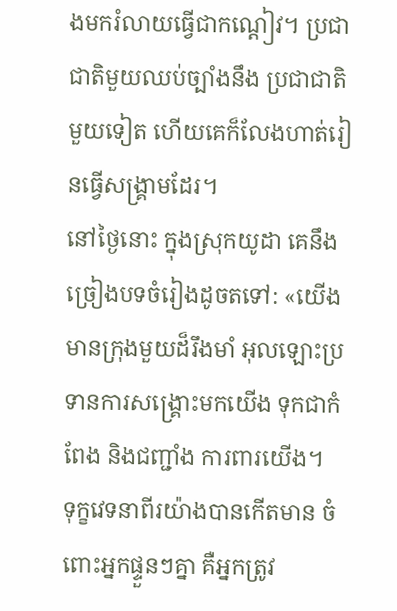ងមករំលាយធ្វើជាកណ្ដៀវ។ ប្រជាជាតិមួយឈប់ច្បាំងនឹង ប្រជាជាតិមួយទៀត ហើយគេក៏លែងហាត់រៀនធ្វើសង្គ្រាមដែរ។
នៅថ្ងៃនោះ ក្នុងស្រុកយូដា គេនឹងច្រៀងបទចំរៀងដូចតទៅ: «យើងមានក្រុងមួយដ៏រឹងមាំ អុលឡោះប្រទានការសង្គ្រោះមកយើង ទុកជាកំពែង និងជញ្ជាំង ការពារយើង។
ទុក្ខវេទនាពីរយ៉ាងបានកើតមាន ចំពោះអ្នកផ្ទួនៗគ្នា គឺអ្នកត្រូវ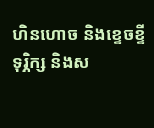ហិនហោច និងខ្ទេចខ្ទី ទុរ្ភិក្ស និងស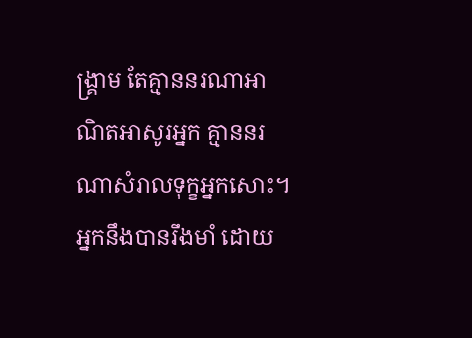ង្គ្រាម តែគ្មាននរណាអាណិតអាសូរអ្នក គ្មាននរណាសំរាលទុក្ខអ្នកសោះ។
អ្នកនឹងបានរឹងមាំ ដោយ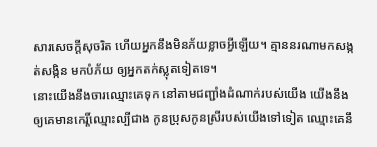សារសេចក្ដីសុចរិត ហើយអ្នកនឹងមិនភ័យខ្លាចអ្វីឡើយ។ គ្មាននរណាមកសង្កត់សង្កិន មកបំភ័យ ឲ្យអ្នកតក់ស្លុតទៀតទេ។
នោះយើងនឹងចារឈ្មោះគេទុក នៅតាមជញ្ជាំងដំណាក់របស់យើង យើងនឹងឲ្យគេមានកេរ្តិ៍ឈ្មោះល្បីជាង កូនប្រុសកូនស្រីរបស់យើងទៅទៀត ឈ្មោះគេនឹ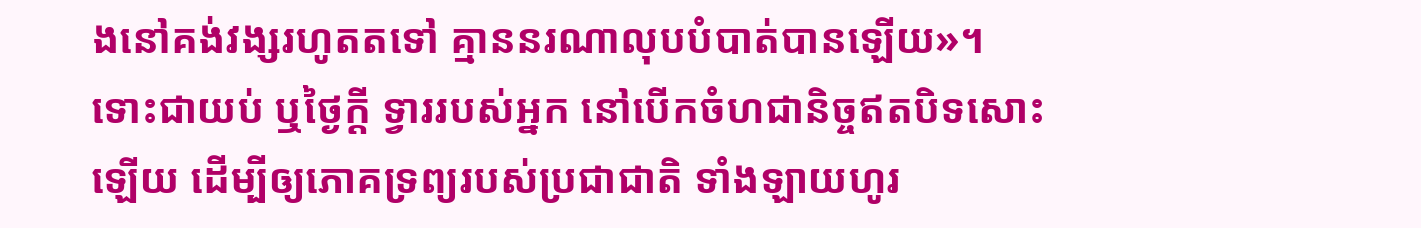ងនៅគង់វង្សរហូតតទៅ គ្មាននរណាលុបបំបាត់បានឡើយ»។
ទោះជាយប់ ឬថ្ងៃក្ដី ទ្វាររបស់អ្នក នៅបើកចំហជានិច្ចឥតបិទសោះឡើយ ដើម្បីឲ្យភោគទ្រព្យរបស់ប្រជាជាតិ ទាំងឡាយហូរ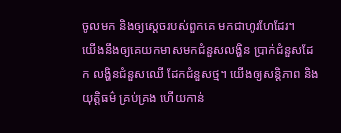ចូលមក និងឲ្យស្ដេចរបស់ពួកគេ មកជាហូរហែដែរ។
យើងនឹងឲ្យគេយកមាសមកជំនួសលង្ហិន ប្រាក់ជំនួសដែក លង្ហិនជំនួសឈើ ដែកជំនួសថ្ម។ យើងឲ្យសន្តិភាព និងយុត្តិធម៌ គ្រប់គ្រង ហើយកាន់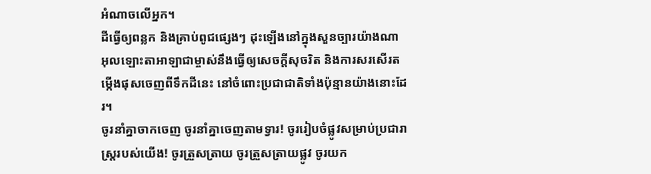អំណាចលើអ្នក។
ដីធ្វើឲ្យពន្លក និងគ្រាប់ពូជផ្សេងៗ ដុះឡើងនៅក្នុងសួនច្បារយ៉ាងណា អុលឡោះតាអាឡាជាម្ចាស់នឹងធ្វើឲ្យសេចក្ដីសុចរិត និងការសរសើរតម្កើងផុសចេញពីទឹកដីនេះ នៅចំពោះប្រជាជាតិទាំងប៉ុន្មានយ៉ាងនោះដែរ។
ចូរនាំគ្នាចាកចេញ ចូរនាំគ្នាចេញតាមទ្វារ! ចូររៀបចំផ្លូវសម្រាប់ប្រជារាស្ត្ររបស់យើង! ចូរត្រួសត្រាយ ចូរត្រួសត្រាយផ្លូវ ចូរយក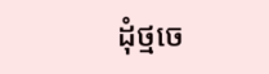ដុំថ្មចេ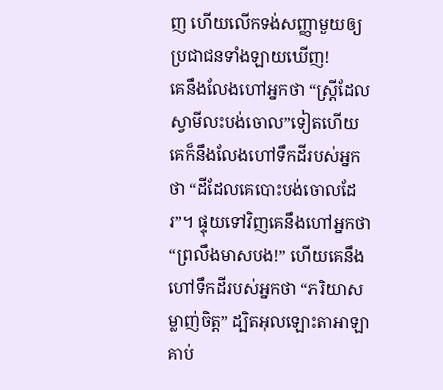ញ ហើយលើកទង់សញ្ញាមួយឲ្យ ប្រជាជនទាំងឡាយឃើញ!
គេនឹងលែងហៅអ្នកថា “ស្ត្រីដែលស្វាមីលះបង់ចោល”ទៀតហើយ គេក៏នឹងលែងហៅទឹកដីរបស់អ្នកថា “ដីដែលគេបោះបង់ចោលដែរ”។ ផ្ទុយទៅវិញគេនឹងហៅអ្នកថា “ព្រលឹងមាសបង!” ហើយគេនឹងហៅទឹកដីរបស់អ្នកថា “ភរិយាសម្លាញ់ចិត្ត” ដ្បិតអុលឡោះតាអាឡាគាប់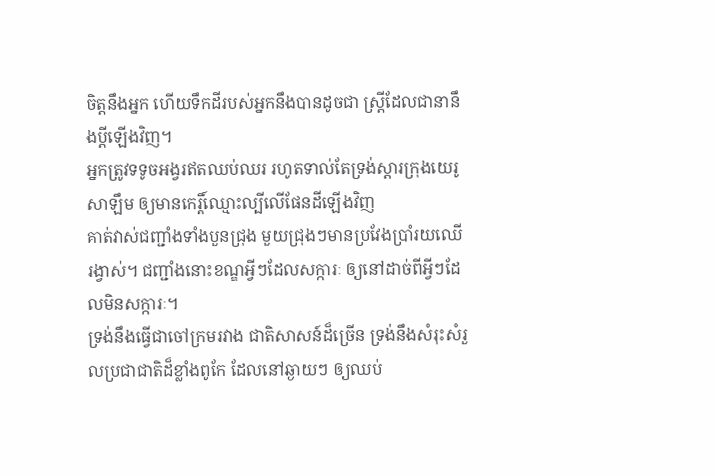ចិត្តនឹងអ្នក ហើយទឹកដីរបស់អ្នកនឹងបានដូចជា ស្ត្រីដែលជានានឹងប្ដីឡើងវិញ។
អ្នកត្រូវទទូចអង្វរឥតឈប់ឈរ រហូតទាល់តែទ្រង់ស្ដារក្រុងយេរូសាឡឹម ឲ្យមានកេរ្តិ៍ឈ្មោះល្បីលើផែនដីឡើងវិញ
គាត់វាស់ជញ្ជាំងទាំងបួនជ្រុង មួយជ្រុងៗមានប្រវែងប្រាំរយឈើរង្វាស់។ ជញ្ជាំងនោះខណ្ឌអ្វីៗដែលសក្ការៈ ឲ្យនៅដាច់ពីអ្វីៗដែលមិនសក្ការៈ។
ទ្រង់នឹងធ្វើជាចៅក្រមរវាង ជាតិសាសន៍ដ៏ច្រើន ទ្រង់នឹងសំរុះសំរួលប្រជាជាតិដ៏ខ្លាំងពូកែ ដែលនៅឆ្ងាយៗ ឲ្យឈប់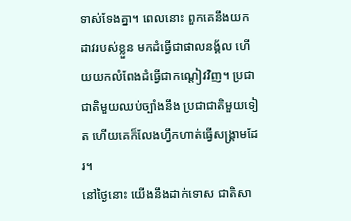ទាស់ទែងគ្នា។ ពេលនោះ ពួកគេនឹងយកដាវរបស់ខ្លួន មកដំធ្វើជាផាលនង្គ័ល ហើយយកលំពែងដំធ្វើជាកណ្ដៀវវិញ។ ប្រជាជាតិមួយឈប់ច្បាំងនឹង ប្រជាជាតិមួយទៀត ហើយគេក៏លែងហ្វឹកហាត់ធ្វើសង្គ្រាមដែរ។
នៅថ្ងៃនោះ យើងនឹងដាក់ទោស ជាតិសា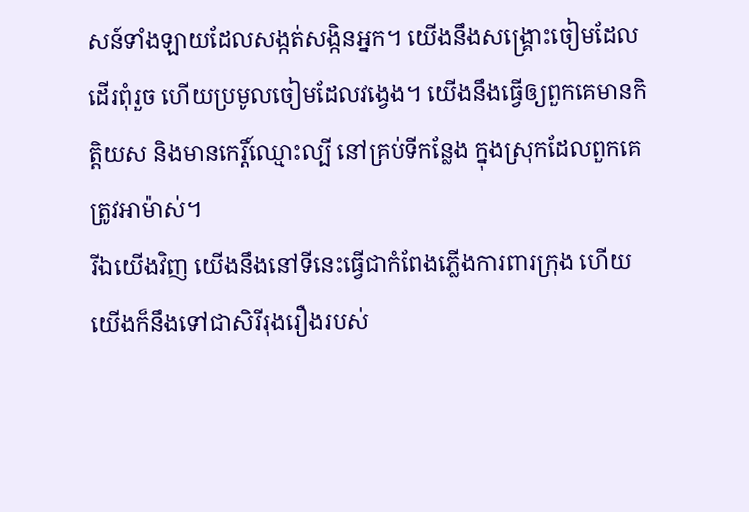សន៍ទាំងឡាយដែលសង្កត់សង្កិនអ្នក។ យើងនឹងសង្គ្រោះចៀមដែលដើរពុំរួច ហើយប្រមូលចៀមដែលវង្វេង។ យើងនឹងធ្វើឲ្យពួកគេមានកិត្តិយស និងមានកេរ្តិ៍ឈ្មោះល្បី នៅគ្រប់ទីកន្លែង ក្នុងស្រុកដែលពួកគេត្រូវអាម៉ាស់។
រីឯយើងវិញ យើងនឹងនៅទីនេះធ្វើជាកំពែងភ្លើងការពារក្រុង ហើយយើងក៏នឹងទៅជាសិរីរុងរឿងរបស់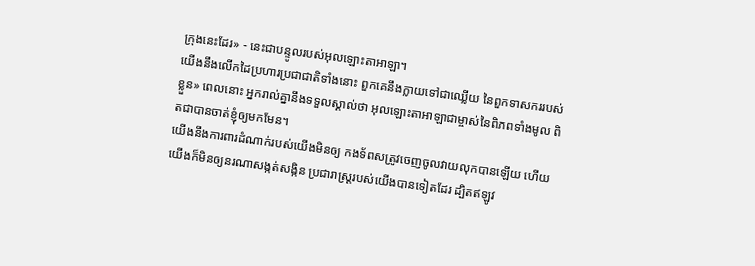ក្រុងនេះដែរ» - នេះជាបន្ទូលរបស់អុលឡោះតាអាឡា។
យើងនឹងលើកដៃប្រហារប្រជាជាតិទាំងនោះ ពួកគេនឹងក្លាយទៅជាឈ្លើយ នៃពួកទាសកររបស់ខ្លួន» ពេលនោះ អ្នករាល់គ្នានឹងទទួលស្គាល់ថា អុលឡោះតាអាឡាជាម្ចាស់នៃពិភពទាំងមូល ពិតជាបានចាត់ខ្ញុំឲ្យមកមែន។
យើងនឹងការពារដំណាក់របស់យើងមិនឲ្យ កងទ័ពសត្រូវចេញចូលវាយលុកបានឡើយ ហើយយើងក៏មិនឲ្យនរណាសង្កត់សង្កិន ប្រជារាស្ដ្ររបស់យើងបានទៀតដែរ ដ្បិតឥឡូវ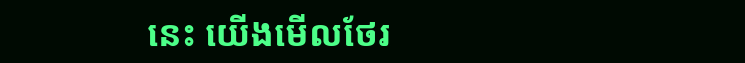នេះ យើងមើលថែរ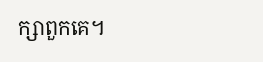ក្សាពួកគេ។